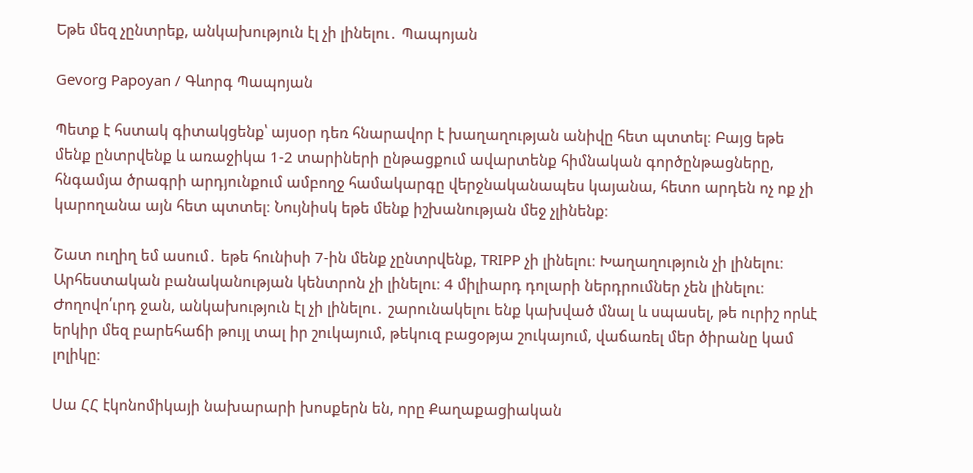Եթե մեզ չընտրեք, անկախություն էլ չի լինելու․ Պապոյան

Gevorg Papoyan / Գևորգ Պապոյան

Պետք է հստակ գիտակցենք՝ այսօր դեռ հնարավոր է խաղաղության անիվը հետ պտտել։ Բայց եթե մենք ընտրվենք և առաջիկա 1-2 տարիների ընթացքում ավարտենք հիմնական գործընթացները, հնգամյա ծրագրի արդյունքում ամբողջ համակարգը վերջնականապես կայանա, հետո արդեն ոչ ոք չի կարողանա այն հետ պտտել։ Նույնիսկ եթե մենք իշխանության մեջ չլինենք։

Շատ ուղիղ եմ ասում․ եթե հունիսի 7-ին մենք չընտրվենք, TRIPP չի լինելու։ Խաղաղություն չի լինելու։ Արհեստական բանականության կենտրոն չի լինելու։ 4 միլիարդ դոլարի ներդրումներ չեն լինելու։ Ժողովո՛ւրդ ջան, անկախություն էլ չի լինելու․ շարունակելու ենք կախված մնալ և սպասել, թե ուրիշ որևէ երկիր մեզ բարեհաճի թույլ տալ իր շուկայում, թեկուզ բացօթյա շուկայում, վաճառել մեր ծիրանը կամ լոլիկը։

Սա ՀՀ էկոնոմիկայի նախարարի խոսքերն են, որը Քաղաքացիական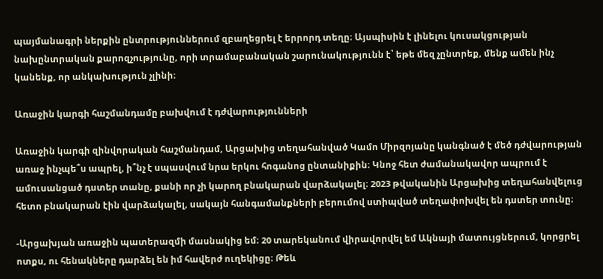պայմանագրի ներքին ընտրություններում զբաղեցրել է երրորդ տեղը։ Այսպիսին է լինելու կուսակցության նախընտրական քարոզչությունը, որի տրամաբանական շարունակությունն է՝ եթե մեզ չընտրեք, մենք ամեն ինչ կանենք, որ անկախություն չլինի։

Առաջին կարգի հաշմանդամը բախվում է դժվարությունների

Առաջին կարգի զինվորական հաշմանդամ, Արցախից տեղահանված Կամո Միրզոյանը կանգնած է մեծ դժվարության առաջ ինչպե՞ս ապրել, ի՞նչ է սպասվում նրա երկու հոգանոց ընտանիքին։ Կնոջ հետ ժամանակավոր ապրում է ամուսանցած դստեր տանը, քանի որ չի կարող բնակարան վարձակալել։ 2023 թվականին Արցախից տեղահանվելուց հետո բնակարան էին վարձակալել, սակայն հանգամանքների բերումով ստիպված տեղափոխվել են դստեր տունը։

-Արցախյան առաջին պատերազմի մասնակից եմ։ 20 տարեկանում վիրավորվել եմ Ակնայի մատույցներում, կորցրել ոտքս, ու հենակները դարձել են իմ հավերժ ուղեկիցը։ Թեև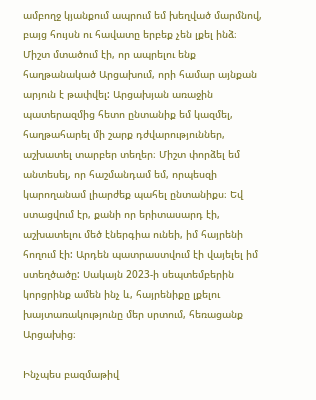ամբողջ կյանքում ապրում եմ խեղված մարմնով, բայց հույսն ու հավատը երբեք չեն լքել ինձ։ Միշտ մտածում էի, որ ապրելու ենք հաղթանակած Արցախում, որի համար այնքան արյուն է թափվել: Արցախյան առաջին պատերազմից հետո ընտանիք եմ կազմել, հաղթահարել մի շարք դժվարություններ, աշխատել տարբեր տեղեր։ Միշտ փորձել եմ անտեսել, որ հաշմանդամ եմ, որպեսզի կարողանամ լիարժեք պահել ընտանիքս։ Եվ ստացվում էր, քանի որ երիտասարդ էի, աշխատելու մեծ էներգիա ունեի, իմ հայրենի հողում էի: Արդեն պատրաստվում էի վայելել իմ ստեղծածը: Սակայն 2023-ի սեպտեմբերին կորցրինք ամեն ինչ և, հայրենիքը լքելու խայտառակությունը մեր սրտում, հեռացանք Արցախից։

Ինչպես բազմաթիվ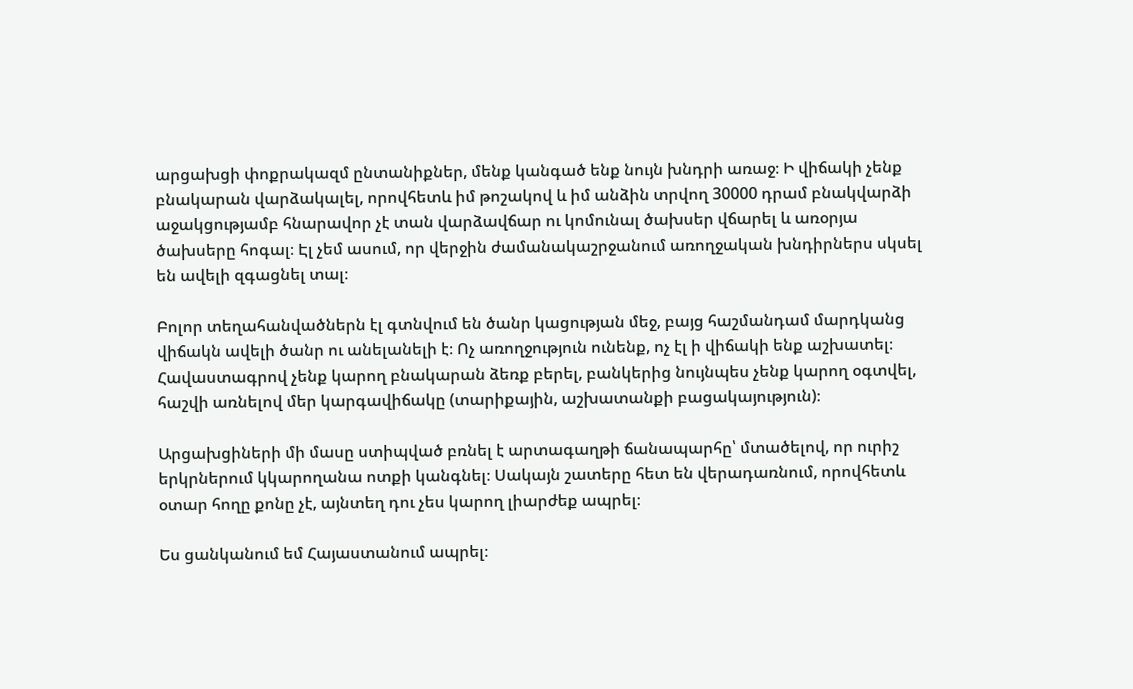արցախցի փոքրակազմ ընտանիքներ, մենք կանգած ենք նույն խնդրի առաջ։ Ի վիճակի չենք բնակարան վարձակալել, որովհետև իմ թոշակով և իմ անձին տրվող 30000 դրամ բնակվարձի աջակցությամբ հնարավոր չէ տան վարձավճար ու կոմունալ ծախսեր վճարել և առօրյա ծախսերը հոգալ։ Էլ չեմ ասում, որ վերջին ժամանակաշրջանում առողջական խնդիրներս սկսել են ավելի զգացնել տալ։

Բոլոր տեղահանվածներն էլ գտնվում են ծանր կացության մեջ, բայց հաշմանդամ մարդկանց վիճակն ավելի ծանր ու անելանելի է։ Ոչ առողջություն ունենք, ոչ էլ ի վիճակի ենք աշխատել։ Հավաստագրով չենք կարող բնակարան ձեռք բերել, բանկերից նույնպես չենք կարող օգտվել, հաշվի առնելով մեր կարգավիճակը (տարիքային, աշխատանքի բացակայություն)։

Արցախցիների մի մասը ստիպված բռնել է արտագաղթի ճանապարհը՝ մտածելով, որ ուրիշ երկրներում կկարողանա ոտքի կանգնել։ Սակայն շատերը հետ են վերադառնում, որովհետև օտար հողը քոնը չէ, այնտեղ դու չես կարող լիարժեք ապրել։

Ես ցանկանում եմ Հայաստանում ապրել։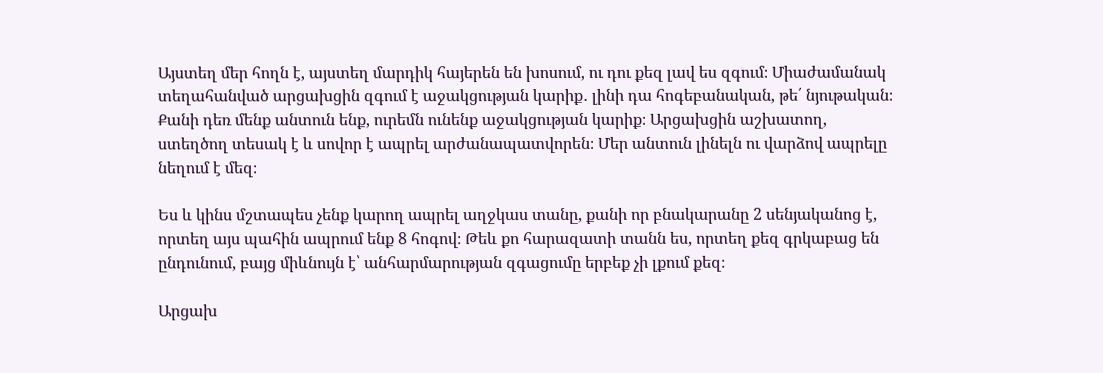Այստեղ մեր հողն է, այստեղ մարդիկ հայերեն են խոսում, ու դու քեզ լավ ես զգում։ Միաժամանակ տեղահանված արցախցին զգում է աջակցության կարիք․ լինի դա հոգեբանական, թե՛ նյութական։ Քանի դեռ մենք անտուն ենք, ուրեմն ունենք աջակցության կարիք։ Արցախցին աշխատող, ստեղծող տեսակ է և սովոր է ապրել արժանապատվորեն։ Մեր անտուն լինելն ու վարձով ապրելը նեղում է մեզ։

Ես և կինս մշտապես չենք կարող ապրել աղջկաս տանը, քանի որ բնակարանը 2 սենյականոց է, որտեղ այս պահին ապրում ենք 8 հոգով։ Թեև քո հարազատի տանն ես, որտեղ քեզ գրկաբաց են ընդունում, բայց միևնույն է՝ անհարմարության զգացումը երբեք չի լքում քեզ։

Արցախ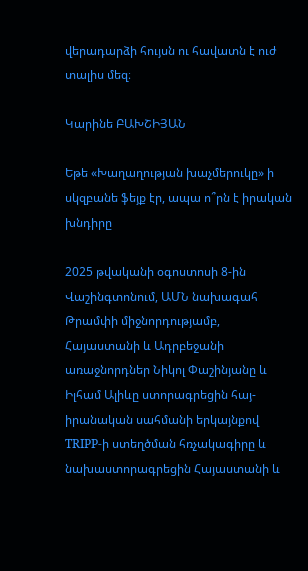վերադարձի հույսն ու հավատն է ուժ տալիս մեզ։

Կարինե ԲԱԽՇԻՅԱՆ

Եթե «Խաղաղության խաչմերուկը» ի սկզբանե ֆեյք էր, ապա ո՞րն է իրական խնդիրը

2025 թվականի օգոստոսի 8-ին Վաշինգտոնում, ԱՄՆ նախագահ Թրամփի միջնորդությամբ, Հայաստանի և Ադրբեջանի առաջնորդներ Նիկոլ Փաշինյանը և Իլհամ Ալիևը ստորագրեցին հայ-իրանական սահմանի երկայնքով TRIPP-ի ստեղծման հռչակագիրը և նախաստորագրեցին Հայաստանի և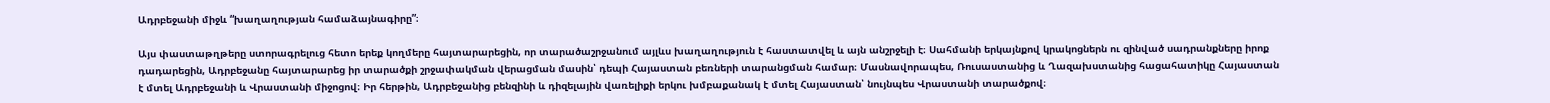Ադրբեջանի միջև “խաղաղության համաձայնագիրը”։

Այս փաստաթղթերը ստորագրելուց հետո երեք կողմերը հայտարարեցին, որ տարածաշրջանում այլևս խաղաղություն է հաստատվել և այն անշրջելի է։ Սահմանի երկայնքով կրակոցներն ու զինված սադրանքները իրոք դադարեցին, Ադրբեջանը հայտարարեց իր տարածքի շրջափակման վերացման մասին՝ դեպի Հայաստան բեռների տարանցման համար։ Մասնավորապես, Ռուսաստանից և Ղազախստանից հացահատիկը Հայաստան է մտել Ադրբեջանի և Վրաստանի միջոցով։ Իր հերթին, Ադրբեջանից բենզինի և դիզելային վառելիքի երկու խմբաքանակ է մտել Հայաստան՝ նույնպես Վրաստանի տարածքով։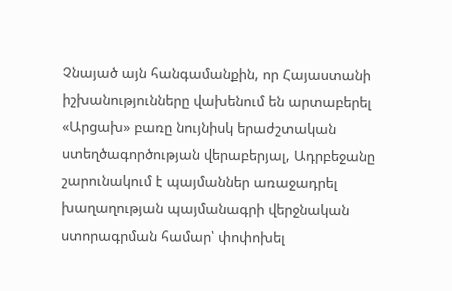Չնայած այն հանգամանքին, որ Հայաստանի իշխանությունները վախենում են արտաբերել «Արցախ» բառը նույնիսկ երաժշտական ստեղծագործության վերաբերյալ, Ադրբեջանը շարունակում է պայմաններ առաջադրել խաղաղության պայմանագրի վերջնական ստորագրման համար՝ փոփոխել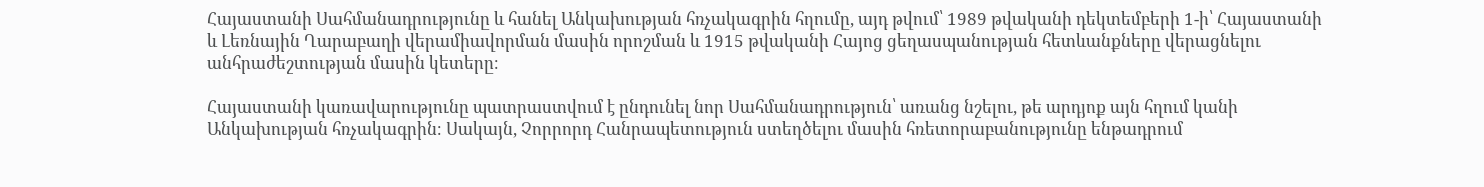Հայաստանի Սահմանադրությունը և հանել Անկախության հռչակագրին հղումը, այդ թվում՝ 1989 թվականի դեկտեմբերի 1-ի՝ Հայաստանի և Լեռնային Ղարաբաղի վերամիավորման մասին որոշման և 1915 թվականի Հայոց ցեղասպանության հետևանքները վերացնելու անհրաժեշտության մասին կետերը։

Հայաստանի կառավարությունը պատրաստվում է ընդունել նոր Սահմանադրություն՝ առանց նշելու, թե արդյոք այն հղում կանի Անկախության հռչակագրին։ Սակայն, Չորրորդ Հանրապետություն ստեղծելու մասին հռետորաբանությունը ենթադրում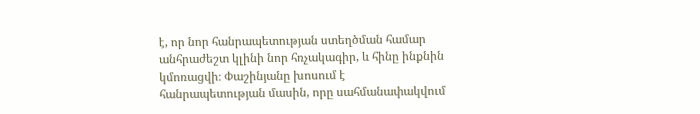է, որ նոր հանրապետության ստեղծման համար անհրաժեշտ կլինի նոր հռչակագիր, և հինը ինքնին կմոռացվի։ Փաշինյանը խոսում է հանրապետության մասին, որը սահմանափակվում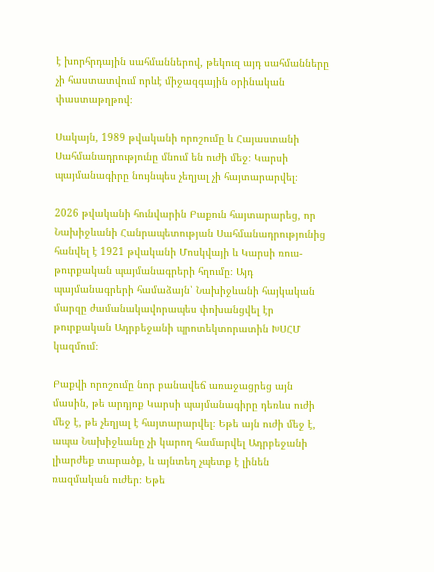է խորհրդային սահմաններով, թեկուզ այդ սահմանները չի հաստատվում որևէ միջազգային օրինական փաստաթղթով։

Սակայն, 1989 թվականի որոշումը և Հայաստանի Սահմանադրությունը մնում են ուժի մեջ։ Կարսի պայմանագիրը նույնպես չեղյալ չի հայտարարվել։

2026 թվականի հունվարին Բաքուն հայտարարեց, որ Նախիջևանի Հանրապետության Սահմանադրությունից հանվել է 1921 թվականի Մոսկվայի և Կարսի ռուս-թուրքական պայմանագրերի հղումը։ Այդ պայմանագրերի համաձայն՝ Նախիջևանի հայկական մարզը ժամանակավորապես փոխանցվել էր թուրքական Ադրբեջանի պրոտեկտորատին ԽՍՀՄ կազմում։

Բաքվի որոշումը նոր բանավեճ առաջացրեց այն մասին, թե արդյոք Կարսի պայմանագիրը դեռևս ուժի մեջ է, թե չեղյալ է հայտարարվել։ Եթե այն ուժի մեջ է, ապա Նախիջևանը չի կարող համարվել Ադրբեջանի լիարժեք տարածք, և այնտեղ չպետք է լինեն ռազմական ուժեր։ Եթե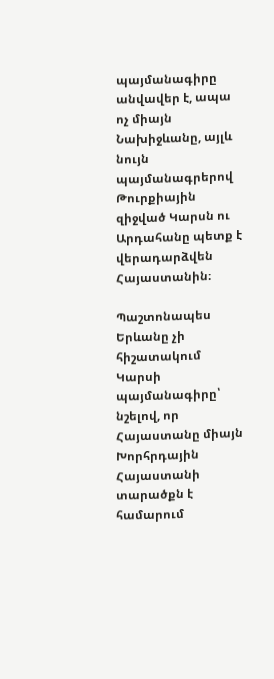պայմանագիրը անվավեր է, ապա ոչ միայն Նախիջևանը, այլև նույն պայմանագրերով Թուրքիային զիջված Կարսն ու Արդահանը պետք է վերադարձվեն Հայաստանին։

Պաշտոնապես Երևանը չի հիշատակում Կարսի պայմանագիրը՝ նշելով, որ Հայաստանը միայն Խորհրդային Հայաստանի տարածքն է համարում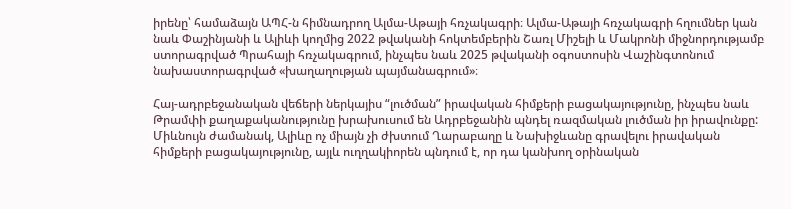իրենը՝ համաձայն ԱՊՀ-ն հիմնադրող Ալմա-Աթայի հռչակագրի։ Ալմա-Աթայի հռչակագրի հղումներ կան նաև Փաշինյանի և Ալիևի կողմից 2022 թվականի հոկտեմբերին Շառլ Միշելի և Մակրոնի միջնորդությամբ ստորագրված Պրահայի հռչակագրում, ինչպես նաև 2025 թվականի օգոստոսին Վաշինգտոնում նախաստորագրված «խաղաղության պայմանագրում»։

Հայ-ադրբեջանական վեճերի ներկայիս “լուծման” իրավական հիմքերի բացակայությունը, ինչպես նաև Թրամփի քաղաքականությունը խրախուսում են Ադրբեջանին պնդել ռազմական լուծման իր իրավունքը: Միևնույն ժամանակ, Ալիևը ոչ միայն չի ժխտում Ղարաբաղը և Նախիջևանը գրավելու իրավական հիմքերի բացակայությունը, այլև ուղղակիորեն պնդում է, որ դա կանխող օրինական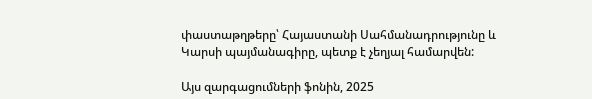փաստաթղթերը՝ Հայաստանի Սահմանադրությունը և Կարսի պայմանագիրը, պետք է չեղյալ համարվեն:

Այս զարգացումների ֆոնին, 2025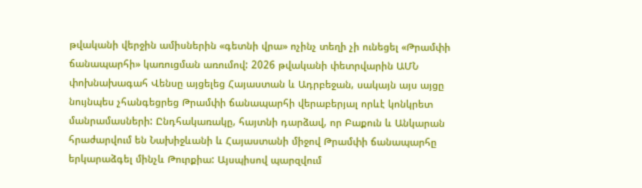թվականի վերջին ամիսներին «գետնի վրա» ոչինչ տեղի չի ունեցել «Թրամփի ճանապարհի» կառուցման առումով: 2026 թվականի փետրվարին ԱՄՆ փոխնախագահ Վենսը այցելեց Հայաստան և Ադրբեջան, սակայն այս այցը նույնպես չհանգեցրեց Թրամփի ճանապարհի վերաբերյալ որևէ կոնկրետ մանրամասների: Ընդհակառակը, հայտնի դարձավ, որ Բաքուն և Անկարան հրաժարվում են Նախիջևանի և Հայաստանի միջով Թրամփի ճանապարհը երկարաձգել մինչև Թուրքիա: Այսպիսով պարզվում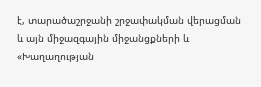է, տարածաշրջանի շրջափակման վերացման և այն միջազգային միջանցքների և «Խաղաղության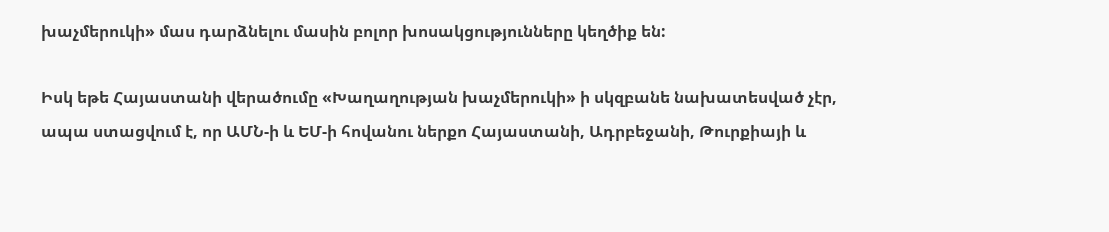խաչմերուկի» մաս դարձնելու մասին բոլոր խոսակցությունները կեղծիք են:

Իսկ եթե Հայաստանի վերածումը «Խաղաղության խաչմերուկի» ի սկզբանե նախատեսված չէր, ապա ստացվում է, որ ԱՄՆ-ի և ԵՄ-ի հովանու ներքո Հայաստանի, Ադրբեջանի, Թուրքիայի և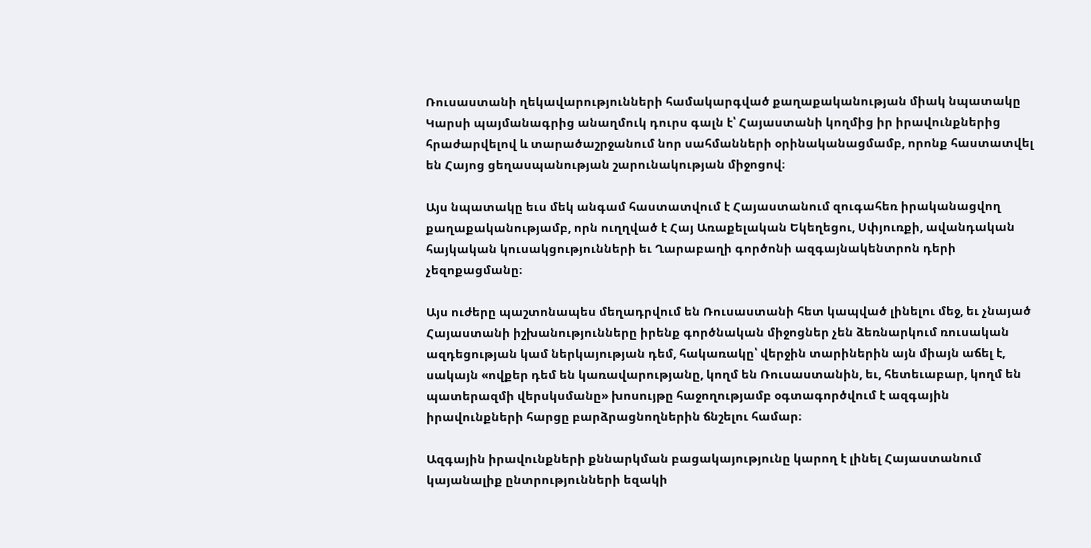Ռուսաստանի ղեկավարությունների համակարգված քաղաքականության միակ նպատակը Կարսի պայմանագրից անաղմուկ դուրս գալն է՝ Հայաստանի կողմից իր իրավունքներից հրաժարվելով և տարածաշրջանում նոր սահմանների օրինականացմամբ, որոնք հաստատվել են Հայոց ցեղասպանության շարունակության միջոցով։

Այս նպատակը եւս մեկ անգամ հաստատվում է Հայաստանում զուգահեռ իրականացվող քաղաքականությամբ, որն ուղղված է Հայ Առաքելական Եկեղեցու, Սփյուռքի, ավանդական հայկական կուսակցությունների եւ Ղարաբաղի գործոնի ազգայնակենտրոն դերի չեզոքացմանը։

Այս ուժերը պաշտոնապես մեղադրվում են Ռուսաստանի հետ կապված լինելու մեջ, եւ չնայած Հայաստանի իշխանությունները իրենք գործնական միջոցներ չեն ձեռնարկում ռուսական ազդեցության կամ ներկայության դեմ, հակառակը՝ վերջին տարիներին այն միայն աճել է, սակայն «ովքեր դեմ են կառավարությանը, կողմ են Ռուսաստանին, եւ, հետեւաբար, կողմ են պատերազմի վերսկսմանը» խոսույթը հաջողությամբ օգտագործվում է ազգային իրավունքների հարցը բարձրացնողներին ճնշելու համար։

Ազգային իրավունքների քննարկման բացակայությունը կարող է լինել Հայաստանում կայանալիք ընտրությունների եզակի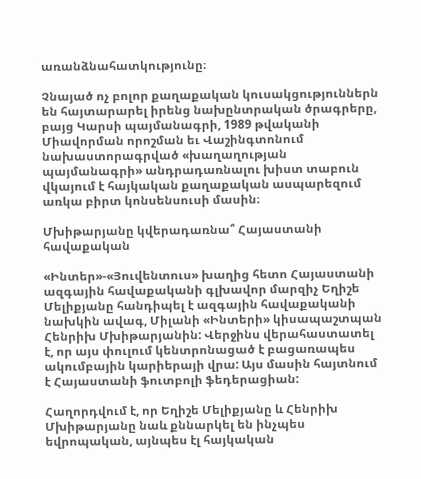առանձնահատկությունը։

Չնայած ոչ բոլոր քաղաքական կուսակցություններն են հայտարարել իրենց նախընտրական ծրագրերը, բայց Կարսի պայմանագրի, 1989 թվականի Միավորման որոշման եւ Վաշինգտոնում նախաստորագրված «խաղաղության պայմանագրի» անդրադառնալու խիստ տաբուն վկայում է հայկական քաղաքական ասպարեզում առկա բիրտ կոնսենսուսի մասին։

Մխիթարյանը կվերադառնա՞ Հայաստանի հավաքական

«Ինտեր»-«Յուվենտուս» խաղից հետո Հայաստանի ազգային հավաքականի գլխավոր մարզիչ Եղիշե Մելիքյանը հանդիպել է ազգային հավաքականի նախկին ավագ, Միլանի «Ինտերի» կիսապաշտպան Հենրիխ Մխիթարյանին: Վերջինս վերահաստատել է, որ այս փուլում կենտրոնացած է բացառապես ակումբային կարիերայի վրա: Այս մասին հայտնում է Հայաստանի ֆուտբոլի ֆեդերացիան:

Հաղորդվում է, որ Եղիշե Մելիքյանը և Հենրիխ Մխիթարյանը նաև քննարկել են ինչպես եվրոպական, այնպես էլ հայկական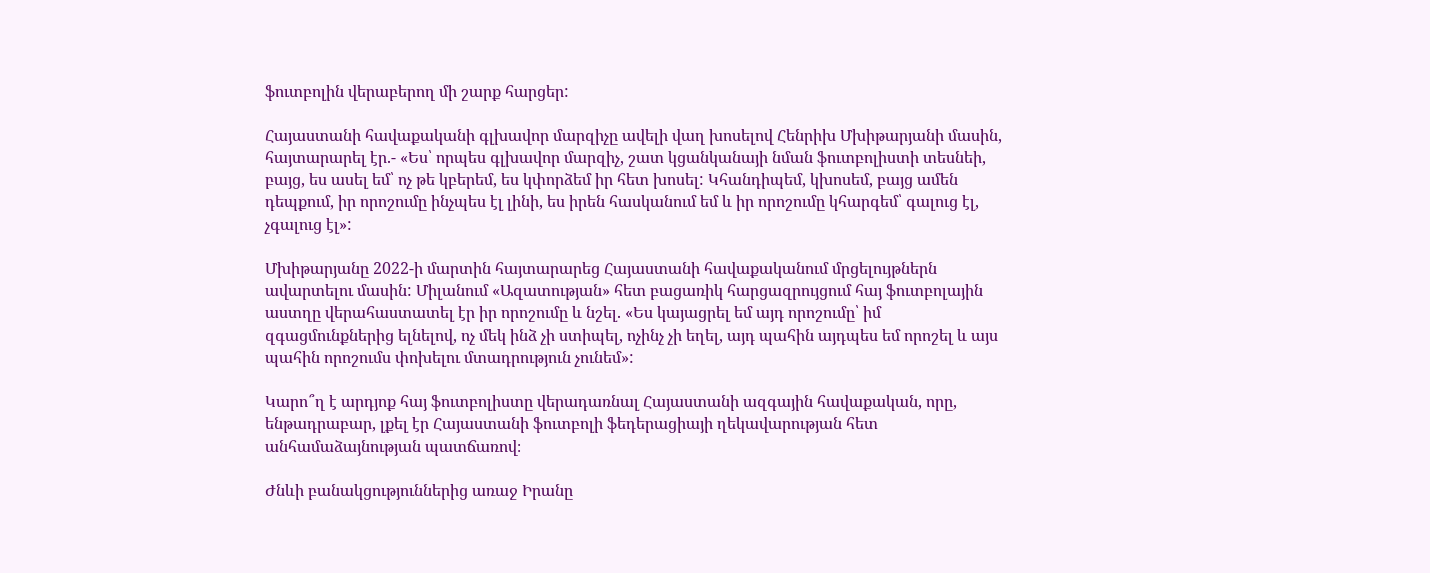ֆուտբոլին վերաբերող մի շարք հարցեր:

Հայաստանի հավաքականի գլխավոր մարզիչը ավելի վաղ խոսելով Հենրիխ Մխիթարյանի մասին, հայտարարել էր.- «Ես՝ որպես գլխավոր մարզիչ, շատ կցանկանայի նման ֆուտբոլիստի տեսնեի, բայց, ես ասել եմ՝ ոչ թե կբերեմ, ես կփորձեմ իր հետ խոսել: Կհանդիպեմ, կխոսեմ, բայց ամեն դեպքում, իր որոշումը ինչպես էլ լինի, ես իրեն հասկանում եմ և իր որոշումը կհարգեմ՝ գալուց էլ, չգալուց էլ»:

Մխիթարյանը 2022-ի մարտին հայտարարեց Հայաստանի հավաքականում մրցելույթներն ավարտելու մասին: Միլանում «Ազատության» հետ բացառիկ հարցազրույցում հայ ֆուտբոլային աստղը վերահաստատել էր իր որոշումը և նշել. «Ես կայացրել եմ այդ որոշումը՝ իմ զգացմունքներից ելնելով, ոչ մեկ ինձ չի ստիպել, ոչինչ չի եղել, այդ պահին այդպես եմ որոշել և այս պահին որոշումս փոխելու մտադրություն չունեմ»:

Կարո՞ղ է արդյոք հայ ֆուտբոլիստը վերադառնալ Հայաստանի ազգային հավաքական, որը, ենթադրաբար, լքել էր Հայաստանի ֆուտբոլի ֆեդերացիայի ղեկավարության հետ անհամաձայնության պատճառով։

Ժնևի բանակցություններից առաջ Իրանը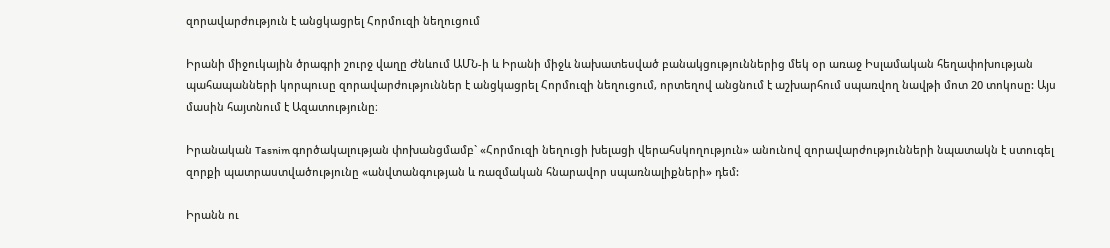զորավարժություն է անցկացրել Հորմուզի նեղուցում

Իրանի միջուկային ծրագրի շուրջ վաղը Ժնևում ԱՄՆ-ի և Իրանի միջև նախատեսված բանակցություններից մեկ օր առաջ Իսլամական հեղափոխության պահապանների կորպուսը զորավարժություններ է անցկացրել Հորմուզի նեղուցում, որտեղով անցնում է աշխարհում սպառվող նավթի մոտ 20 տոկոսը: Այս մասին հայտնում է Ազատությունը։

Իրանական Tasnim գործակալության փոխանցմամբ` «Հորմուզի նեղուցի խելացի վերահսկողություն» անունով զորավարժությունների նպատակն է ստուգել զորքի պատրաստվածությունը «անվտանգության և ռազմական հնարավոր սպառնալիքների» դեմ:

Իրանն ու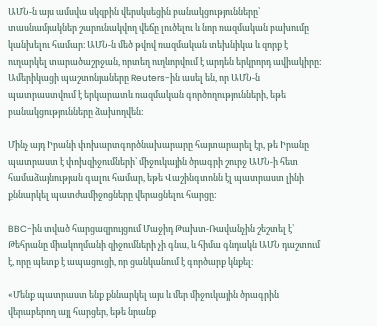ԱՄՆ-ն այս ամսվա սկզբին վերսկսեցին բանակցությունները՝ տասնամյակներ շարունակվող վեճը լուծելու և նոր ռազմական բախումը կանխելու համար։ ԱՄՆ-ն մեծ թվով ռազմական տեխնիկա և զորք է ուղարկել տարածաշրջան, որտեղ ուղևորվում է արդեն երկրորդ ավիակիրը: Ամերիկացի պաշտոնյաները Reuters-ին ասել են, որ ԱՄՆ-ն պատրաստվում է երկարատև ռազմական գործողությունների, եթե բանակցությունները ձախողվեն:

Մինչ այդ Իրանի փոխարտգործնախարարը հայտարարել էր, թե Իրանը պատրաստ է փոխզիջումների՝ միջուկային ծրագրի շուրջ ԱՄՆ-ի հետ համաձայնության գալու համար, եթե Վաշինգտոնն էլ պատրաստ լինի քննարկել պատժամիջոցները վերացնելու հարցը:

BBC-ին տված հարցազրույցում Մաջիդ Թախտ-Ռավանչին շեշտել է՝ Թեհրանը միակողմանի զիջումների չի գնա, և հիմա գնդակն ԱՄՆ դաշտում է, որը պետք է ապացուցի, որ ցանկանում է գործարք կնքել։

«Մենք պատրաստ ենք քննարկել այս և մեր միջուկային ծրագրին վերաբերող այլ հարցեր, եթե նրանք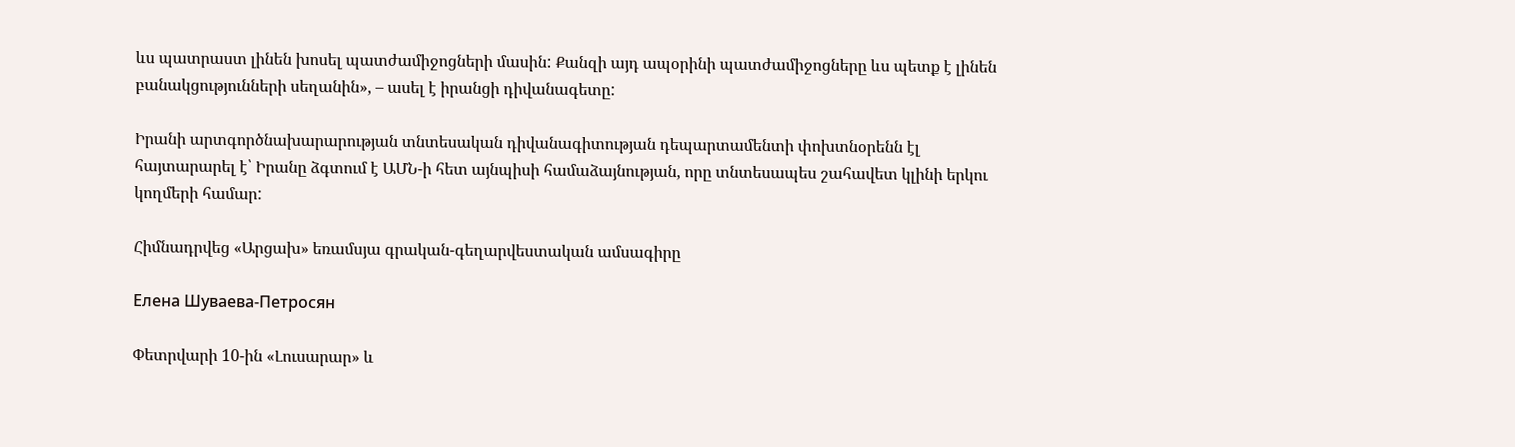ևս պատրաստ լինեն խոսել պատժամիջոցների մասին: Քանզի այդ ապօրինի պատժամիջոցները ևս պետք է լինեն բանակցությունների սեղանին», – ասել է իրանցի դիվանագետը:

Իրանի արտգործնախարարության տնտեսական դիվանագիտության դեպարտամենտի փոխտնօրենն էլ հայտարարել է՝ Իրանը ձգտում է ԱՄՆ-ի հետ այնպիսի համաձայնության, որը տնտեսապես շահավետ կլինի երկու կողմերի համար:

Հիմնադրվեց «Արցախ» եռամսյա գրական-գեղարվեստական ամսագիրը

Елена Шуваева-Петросян

Փետրվարի 10-ին «Լուսարար» և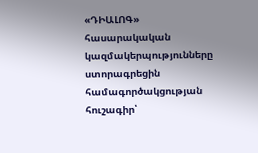«ԴԻԱԼՈԳ» հասարակական կազմակերպությունները ստորագրեցին համագործակցության հուշագիր՝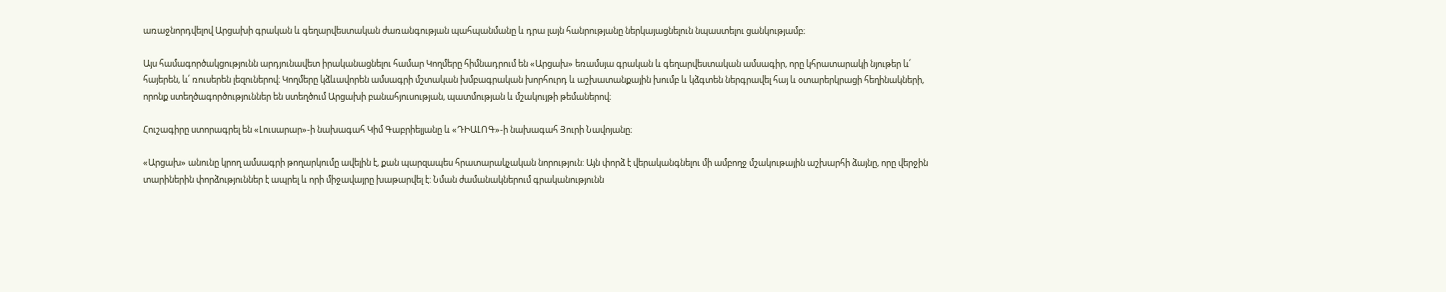առաջնորդվելով Արցախի գրական և գեղարվեստական ժառանգության պահպանմանը և դրա լայն հանրությանը ներկայացնելուն նպաստելու ցանկությամբ։

Այս համագործակցությունն արդյունավետ իրականացնելու համար Կողմերը հիմնադրում են «Արցախ» եռամսյա գրական և գեղարվեստական ամսագիր, որը կհրատարակի նյութեր և՛ հայերեն, և՛ ռուսերեն լեզուներով։ Կողմերը կձևավորեն ամսագրի մշտական խմբագրական խորհուրդ և աշխատանքային խումբ և կձգտեն ներգրավել հայ և օտարերկրացի հեղինակների, որոնք ստեղծագործություններ են ստեղծում Արցախի բանահյուսության, պատմության և մշակույթի թեմաներով։

Հուշագիրը ստորագրել են «Լուսարար»-ի նախագահ Կիմ Գաբրիելյանը և «ԴԻԱԼՈԳ»-ի նախագահ Յուրի Նավոյանը։

«Արցախ» անունը կրող ամսագրի թողարկումը ավելին է, քան պարզապես հրատարակչական նորություն: Այն փորձ է վերականգնելու մի ամբողջ մշակութային աշխարհի ձայնը, որը վերջին տարիներին փորձություններ է ապրել և որի միջավայրը խաթարվել է: Նման ժամանակներում գրականությունն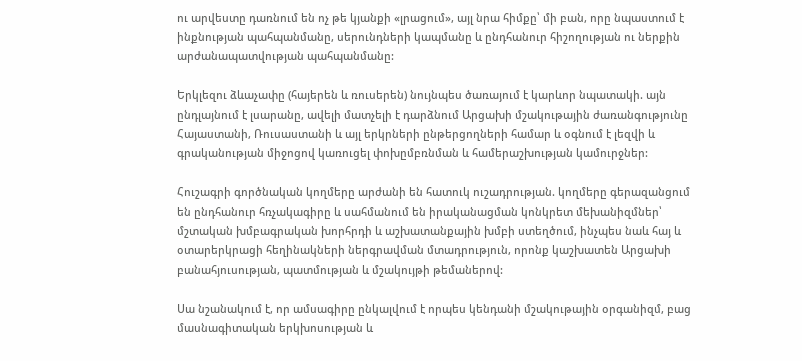ու արվեստը դառնում են ոչ թե կյանքի «լրացում», այլ նրա հիմքը՝ մի բան, որը նպաստում է ինքնության պահպանմանը, սերունդների կապմանը և ընդհանուր հիշողության ու ներքին արժանապատվության պահպանմանը:

Երկլեզու ձևաչափը (հայերեն և ռուսերեն) նույնպես ծառայում է կարևոր նպատակի. այն ընդլայնում է լսարանը, ավելի մատչելի է դարձնում Արցախի մշակութային ժառանգությունը Հայաստանի, Ռուսաստանի և այլ երկրների ընթերցողների համար և օգնում է լեզվի և գրականության միջոցով կառուցել փոխըմբռնման և համերաշխության կամուրջներ:

Հուշագրի գործնական կողմերը արժանի են հատուկ ուշադրության. կողմերը գերազանցում են ընդհանուր հռչակագիրը և սահմանում են իրականացման կոնկրետ մեխանիզմներ՝ մշտական խմբագրական խորհրդի և աշխատանքային խմբի ստեղծում, ինչպես նաև հայ և օտարերկրացի հեղինակների ներգրավման մտադրություն, որոնք կաշխատեն Արցախի բանահյուսության, պատմության և մշակույթի թեմաներով:

Սա նշանակում է, որ ամսագիրը ընկալվում է որպես կենդանի մշակութային օրգանիզմ, բաց մասնագիտական երկխոսության և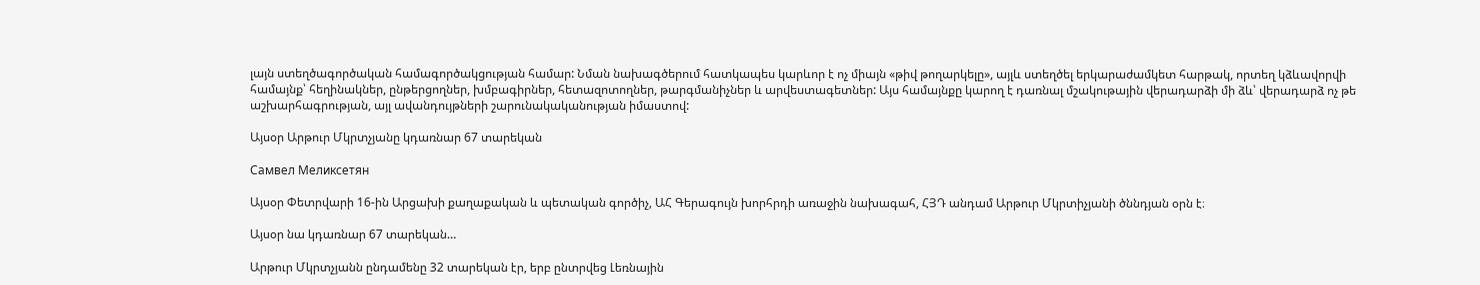լայն ստեղծագործական համագործակցության համար: Նման նախագծերում հատկապես կարևոր է ոչ միայն «թիվ թողարկելը», այլև ստեղծել երկարաժամկետ հարթակ, որտեղ կձևավորվի համայնք՝ հեղինակներ, ընթերցողներ, խմբագիրներ, հետազոտողներ, թարգմանիչներ և արվեստագետներ: Այս համայնքը կարող է դառնալ մշակութային վերադարձի մի ձև՝ վերադարձ ոչ թե աշխարհագրության, այլ ավանդույթների շարունակականության իմաստով:

Այսօր Արթուր Մկրտչյանը կդառնար 67 տարեկան

Самвел Меликсетян

Այսօր Փետրվարի 16-ին Արցախի քաղաքական և պետական գործիչ, ԱՀ Գերագույն խորհրդի առաջին նախագահ, ՀՅԴ անդամ Արթուր Մկրտիչյանի ծննդյան օրն է։

Այսօր նա կդառնար 67 տարեկան…

Արթուր Մկրտչյանն ընդամենը 32 տարեկան էր, երբ ընտրվեց Լեռնային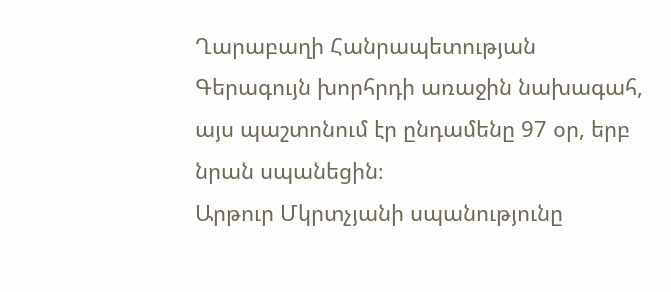Ղարաբաղի Հանրապետության Գերագույն խորհրդի առաջին նախագահ, այս պաշտոնում էր ընդամենը 97 օր, երբ նրան սպանեցին։
Արթուր Մկրտչյանի սպանությունը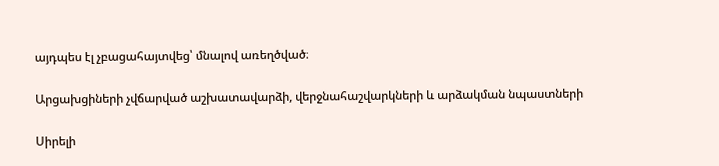այդպես էլ չբացահայտվեց՝ մնալով առեղծված։

Արցախցիների չվճարված աշխատավարձի, վերջնահաշվարկների և արձակման նպաստների

Սիրելի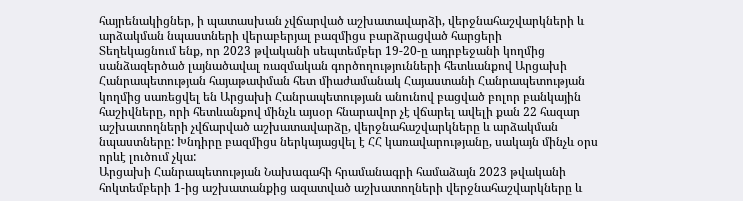հայրենակիցներ, ի պատասխան չվճարված աշխատավարձի, վերջնահաշվարկների և արձակման նպաստների վերաբերյալ բազմիցս բարձրացված հարցերի
Տեղեկացնում ենք, որ 2023 թվականի սեպտեմբեր 19-20-ը ադրբեջանի կողմից սանձազերծած լայնածավալ ռազմական գործողությունների հետևանքով Արցախի Հանրապետության հայաթափման հետ միաժամանակ Հայաստանի Հանրապետության կողմից սառեցվել են Արցախի Հանրապետության անունով բացված բոլոր բանկային հաշիվները, որի հետևանքով մինչև այսօր հնարավոր չէ վճարել ավելի քան 22 հազար աշխատողների չվճարված աշխատավարձը, վերջնահաշվարկները և արձակման նպաստները: Խնդիրը բազմիցս ներկայացվել է ՀՀ կառավարությանը, սակայն մինչև օրս որևէ լուծում չկա:
Արցախի Հանրապետության Նախագահի հրամանագրի համաձայն 2023 թվականի հոկտեմբերի 1-ից աշխատանքից ազատված աշխատողների վերջնահաշվարկները և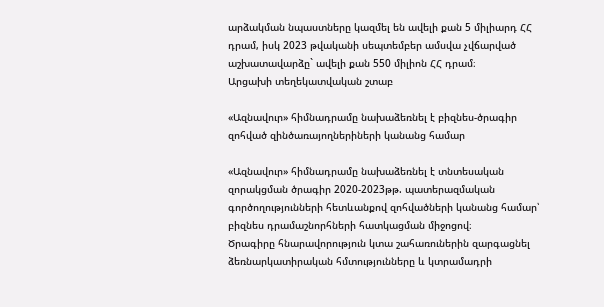արձակման նպաստները կազմել են ավելի քան 5 միլիարդ ՀՀ դրամ, իսկ 2023 թվականի սեպտեմբեր ամսվա չվճարված աշխատավարձը` ավելի քան 550 միլիոն ՀՀ դրամ։
Արցախի տեղեկատվական շտաբ

«Ազնավուր» հիմնադրամը նախաձեռնել է բիզնես-ծրագիր զոհված զինծառայողներիների կանանց համար

«Ազնավուր» հիմնադրամը նախաձեռնել է տնտեսական զորակցման ծրագիր 2020-2023թթ. պատերազմական գործողությունների հետևանքով զոհվածների կանանց համար՝ բիզնես դրամաշնորհների հատկացման միջոցով։
Ծրագիրը հնարավորություն կտա շահառուներին զարգացնել ձեռնարկատիրական հմտությունները և կտրամադրի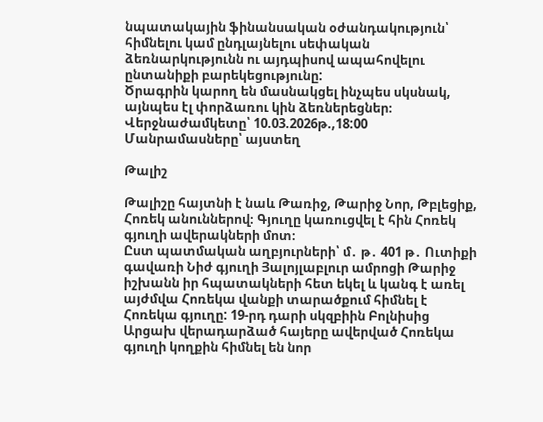նպատակային ֆինանսական օժանդակություն՝ հիմնելու կամ ընդլայնելու սեփական ձեռնարկությունն ու այդպիսով ապահովելու ընտանիքի բարեկեցությունը:
Ծրագրին կարող են մասնակցել ինչպես սկսնակ, այնպես էլ փորձառու կին ձեռներեցներ։
Վերջնաժամկետը՝ 10.03.2026թ.,18:00
Մանրամասները՝ այստեղ

Թալիշ

Թալիշը հայտնի է նաև Թառիջ, Թարիջ Նոր, Թբլեցիք, Հոռեկ անուններով։ Գյուղը կառուցվել է հին Հոռեկ գյուղի ավերակների մոտ։
Ըստ պատմական աղբյուրների՝ մ․ թ․ 401 թ․ Ուտիքի գավառի Նիժ գյուղի Յալոյլաբլուր ամրոցի Թարիջ իշխանն իր հպատակների հետ եկել և կանգ է առել այժմվա Հոռեկա վանքի տարածքում հիմնել է Հոռեկա գյուղը: 19-րդ դարի սկզբիին Բոլնիսից Արցախ վերադարձած հայերը ավերված Հոռեկա գյուղի կողքին հիմնել են նոր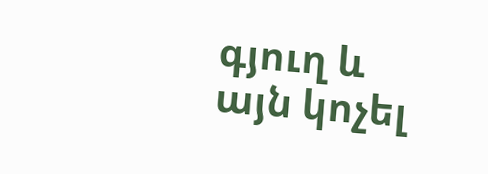գյուղ և այն կոչել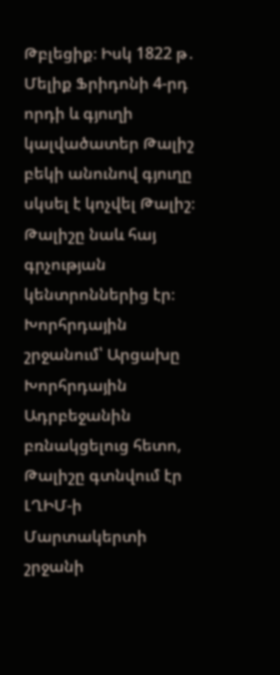Թբլեցիք։ Իսկ 1822 թ․ Մելիք Ֆրիդոնի 4-րդ որդի և գյուղի կալվածատեր Թալիշ բեկի անունով գյուղը սկսել է կոչվել Թալիշ։
Թալիշը նաև հայ գրչության կենտրոններից էր։
Խորհրդային շրջանում՝ Արցախը Խորհրդային Ադրբեջանին բռնակցելուց հետո, Թալիշը գտնվում էր ԼՂԻՄ-ի Մարտակերտի շրջանի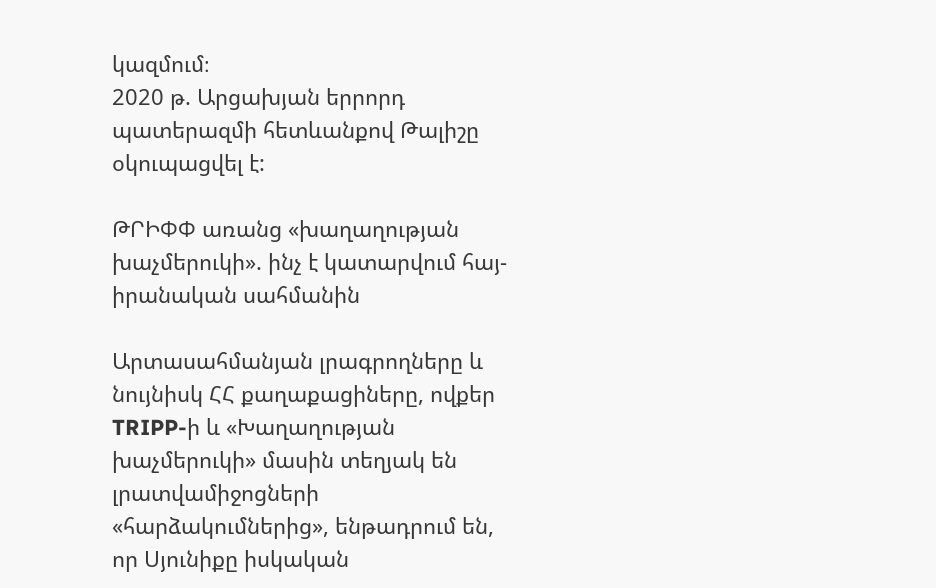կազմում։
2020 թ. Արցախյան երրորդ պատերազմի հետևանքով Թալիշը օկուպացվել է:

ԹՐԻՓՓ առանց «խաղաղության խաչմերուկի». ինչ է կատարվում հայ-իրանական սահմանին

Արտասահմանյան լրագրողները և նույնիսկ ՀՀ քաղաքացիները, ովքեր TRIPP-ի և «Խաղաղության խաչմերուկի» մասին տեղյակ են լրատվամիջոցների «հարձակումներից», ենթադրում են, որ Սյունիքը իսկական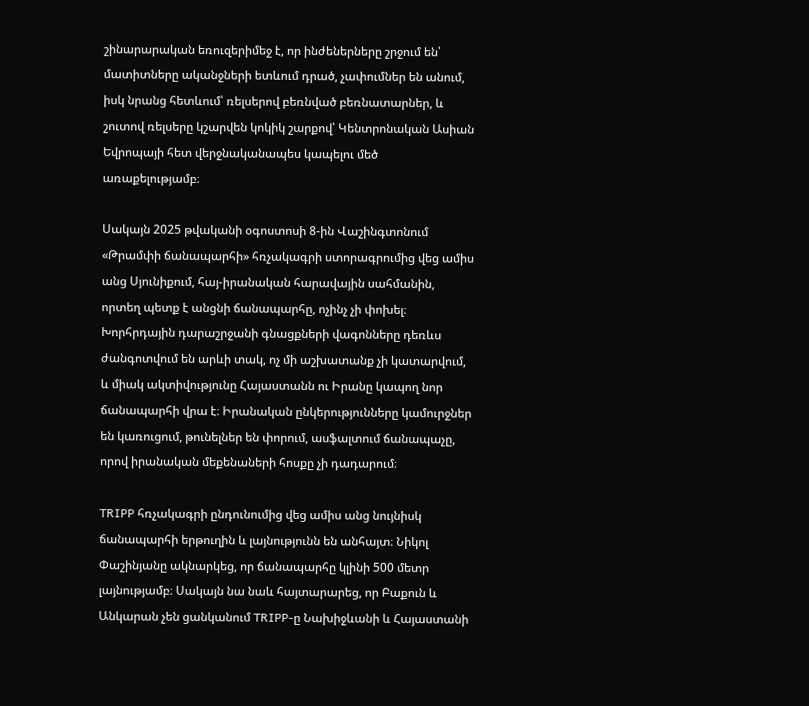շինարարական եռուզերիմեջ է, որ ինժեներները շրջում են՝ մատիտները ականջների ետևում դրած, չափումներ են անում, իսկ նրանց հետևում՝ ռելսերով բեռնված բեռնատարներ, և շուտով ռելսերը կշարվեն կոկիկ շարքով՝ Կենտրոնական Ասիան Եվրոպայի հետ վերջնականապես կապելու մեծ առաքելությամբ։

Սակայն 2025 թվականի օգոստոսի 8-ին Վաշինգտոնում «Թրամփի ճանապարհի» հռչակագրի ստորագրումից վեց ամիս անց Սյունիքում, հայ-իրանական հարավային սահմանին, որտեղ պետք է անցնի ճանապարհը, ոչինչ չի փոխել։ Խորհրդային դարաշրջանի գնացքների վագոնները դեռևս ժանգոտվում են արևի տակ, ոչ մի աշխատանք չի կատարվում, և միակ ակտիվությունը Հայաստանն ու Իրանը կապող նոր ճանապարհի վրա է։ Իրանական ընկերությունները կամուրջներ են կառուցում, թունելներ են փորում, ասֆալտում ճանապաչը, որով իրանական մեքենաների հոսքը չի դադարում։

TRIPP հռչակագրի ընդունումից վեց ամիս անց նույնիսկ ճանապարհի երթուղին և լայնությունն են անհայտ։ Նիկոլ Փաշինյանը ակնարկեց, որ ճանապարհը կլինի 500 մետր լայնությամբ։ Սակայն նա նաև հայտարարեց, որ Բաքուն և Անկարան չեն ցանկանում TRIPP-ը Նախիջևանի և Հայաստանի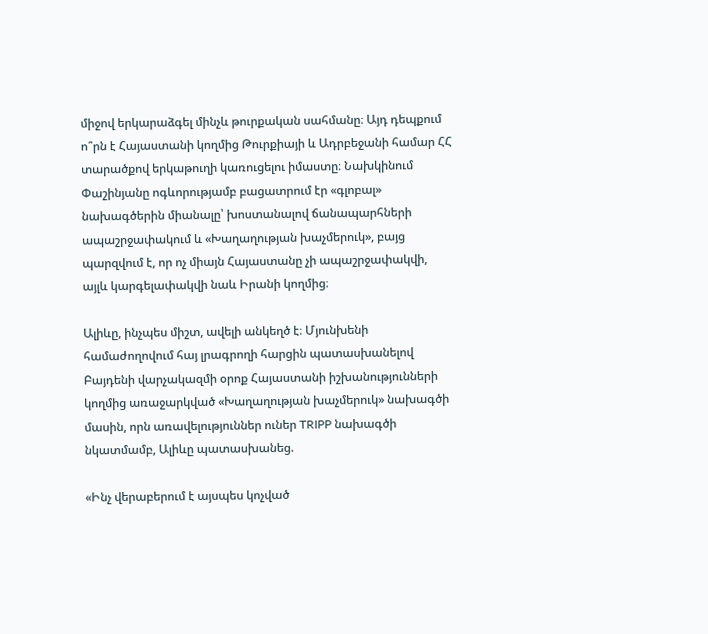միջով երկարաձգել մինչև թուրքական սահմանը։ Այդ դեպքում ո՞րն է Հայաստանի կողմից Թուրքիայի և Ադրբեջանի համար ՀՀ տարածքով երկաթուղի կառուցելու իմաստը։ Նախկինում Փաշինյանը ոգևորությամբ բացատրում էր «գլոբալ» նախագծերին միանալը՝ խոստանալով ճանապարհների ապաշրջափակում և «Խաղաղության խաչմերուկ», բայց պարզվում է, որ ոչ միայն Հայաստանը չի ապաշրջափակվի, այլև կարգելափակվի նաև Իրանի կողմից։

Ալիևը, ինչպես միշտ, ավելի անկեղծ է։ Մյունխենի համաժողովում հայ լրագրողի հարցին պատասխանելով Բայդենի վարչակազմի օրոք Հայաստանի իշխանությունների կողմից առաջարկված «Խաղաղության խաչմերուկ» նախագծի մասին, որն առավելություններ ուներ TRIPP նախագծի նկատմամբ, Ալիևը պատասխանեց.

«Ինչ վերաբերում է այսպես կոչված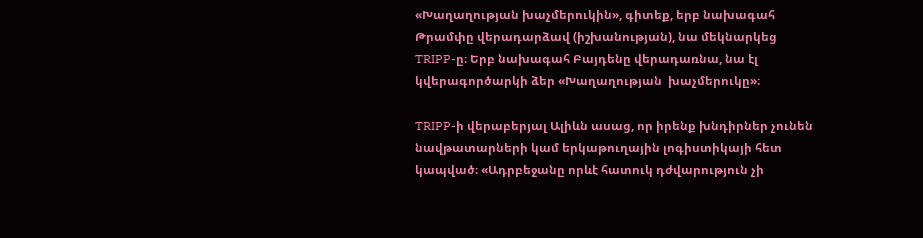«Խաղաղության խաչմերուկին», գիտեք, երբ նախագահ Թրամփը վերադարձավ (իշխանության), նա մեկնարկեց TRIPP-ը։ Երբ նախագահ Բայդենը վերադառնա, նա էլ կվերագործարկի ձեր «Խաղաղության  խաչմերուկը»։

TRIPP-ի վերաբերյալ Ալիևն ասաց, որ իրենք խնդիրներ չունեն նավթատարների կամ երկաթուղային լոգիստիկայի հետ կապված։ «Ադրբեջանը որևէ հատուկ դժվարություն չի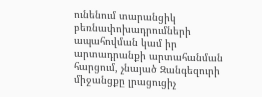ունենում տարանցիկ բեռնափոխադրումների ապահովման կամ իր արտադրանքի արտահանման հարցում, չնայած Զանգեզուրի միջանցքը լրացուցիչ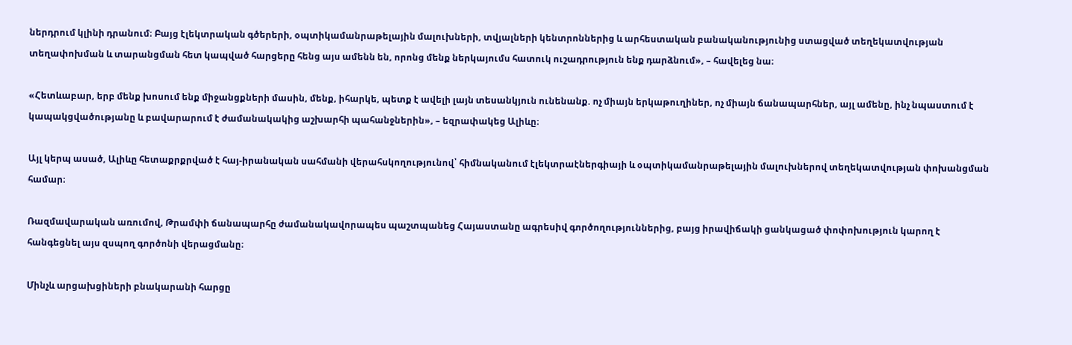ներդրում կլինի դրանում։ Բայց էլեկտրական գծերերի, օպտիկամանրաթելային մալուխների, տվյալների կենտրոններից և արհեստական բանականությունից ստացված տեղեկատվության տեղափոխման և տարանցման հետ կապված հարցերը հենց այս ամենն են, որոնց մենք ներկայումս հատուկ ուշադրություն ենք դարձնում», – հավելեց նա։

«Հետևաբար, երբ մենք խոսում ենք միջանցքների մասին, մենք, իհարկե, պետք է ավելի լայն տեսանկյուն ունենանք. ոչ միայն երկաթուղիներ, ոչ միայն ճանապարհներ, այլ ամենը, ինչ նպաստում է կապակցվածությանը և բավարարում է ժամանակակից աշխարհի պահանջներին», – եզրափակեց Ալիևը։

Այլ կերպ ասած, Ալիևը հետաքրքրված է հայ-իրանական սահմանի վերահսկողությունով՝ հիմնականում էլեկտրաէներգիայի և օպտիկամանրաթելային մալուխներով տեղեկատվության փոխանցման համար։

Ռազմավարական առումով, Թրամփի ճանապարհը ժամանակավորապես պաշտպանեց Հայաստանը ագրեսիվ գործողություններից, բայց իրավիճակի ցանկացած փոփոխություն կարող է հանգեցնել այս զսպող գործոնի վերացմանը։

Մինչև արցախցիների բնակարանի հարցը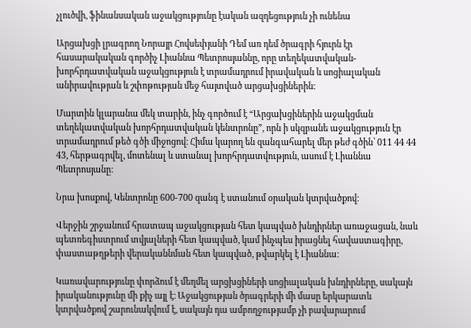չլուծվի, ֆինանսական աջակցությունը էական ազդեցություն չի ունենա

Արցախցի լրագրող Նորայր Հովսեփյանի Դեմ առ դեմ ծրագրի հյուրն էր հասարակական գործիչ Լիաննա Պետրոսյաննը, որը տեղեկատվական-խորհրդատվական աջակցություն է տրամադրում իրավական և սոցիալական անիրավության և շփոթության մեջ հայտված արցախցիներին։

Մարտին կլարանա մեկ տարին, ինչ գործում է “Արցախցիներին աջակցման տեղեկատվական խորհրդատվական կենտրոնը”, որն ի սկզբանե աջակցություն էր տրամադրում թեծ գծի միջոցով։ Հիմա կարող են զանգահարել մեր թեժ գծին՝ 011 44 44 43, հերթագրվել, մոտենալ և ստանալ խորհրդատվություն, ասում է Լիաննա Պետրոսյանը։

Նրա խոսքով, Կենտրոնը 600-700 զանգ է ստանում օրական կտրվածքով։

Վերջին շրջանում հրատապ աջակցության հետ կապված խնդիրներ առաջացան, նաև պետռեգիստրում տվյալների հետ կապված, կամ ինչպես իրացնել հավաստագիրը, փաստաթղթերի վերականնման հետ կապված, թվարկել է Լիաննա։

Կառավարությունը փորձում է մեղմել արցխցիների սոցիալական խնդիրները, սակայն իրականությունը մի քիչ այլ է։ Աջակցության ծրագրերի մի մասը երկարատև կտրվածքով շարունակվում է, սակայն դա ամբողջությամբ չի բավարարում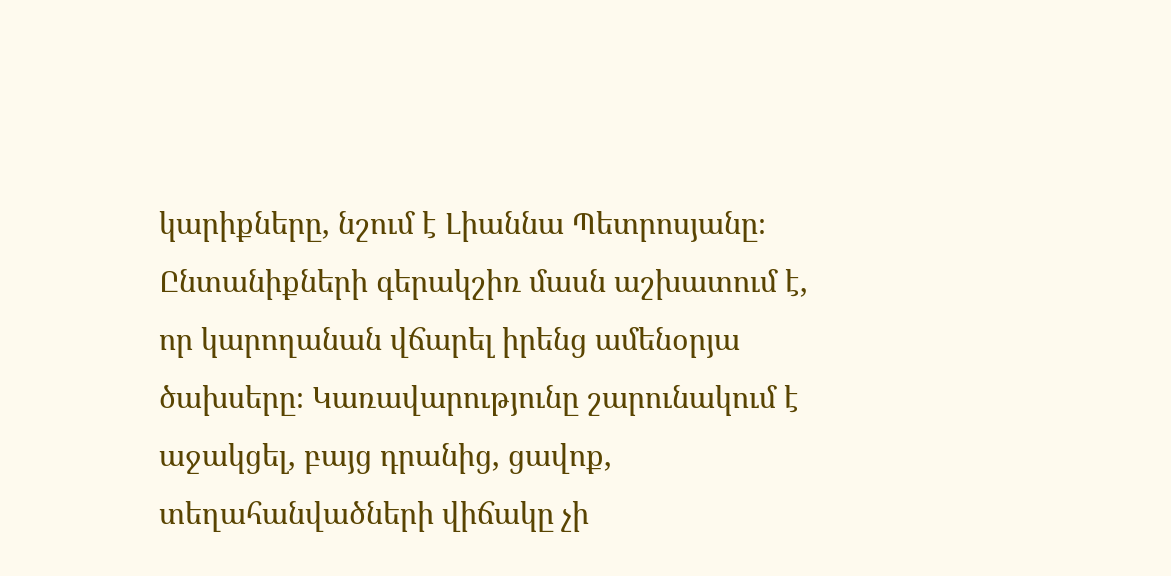կարիքները, նշում է Լիաննա Պետրոսյանը։ Ընտանիքների գերակշիռ մասն աշխատում է, որ կարողանան վճարել իրենց ամենօրյա ծախսերը։ Կառավարությունը շարունակում է աջակցել, բայց դրանից, ցավոք, տեղահանվածների վիճակը չի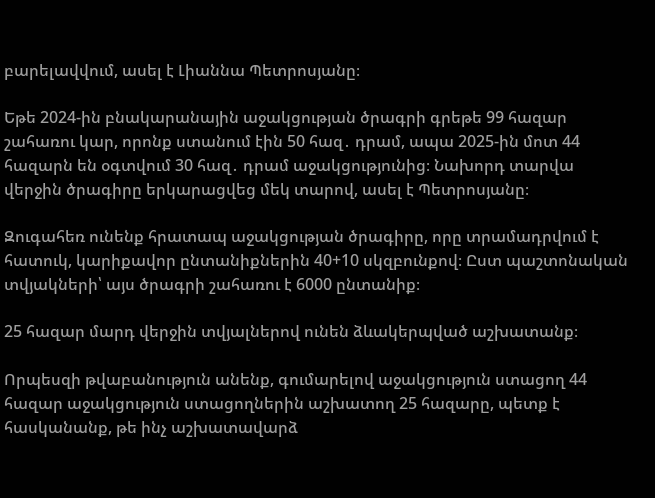բարելավվում, ասել է Լիաննա Պետրոսյանը։

Եթե 2024-ին բնակարանային աջակցության ծրագրի գրեթե 99 հազար շահառու կար, որոնք ստանում էին 50 հազ․ դրամ, ապա 2025-ին մոտ 44 հազարն են օգտվում 30 հազ․ դրամ աջակցությունից։ Նախորդ տարվա վերջին ծրագիրը երկարացվեց մեկ տարով, ասել է Պետրոսյանը։

Զուգահեռ ունենք հրատապ աջակցության ծրագիրը, որը տրամադրվում է հատուկ, կարիքավոր ընտանիքներին 40+10 սկզբունքով։ Ըստ պաշտոնական տվյակների՝ այս ծրագրի շահառու է 6000 ընտանիք։

25 հազար մարդ վերջին տվյալներով ունեն ձևակերպված աշխատանք։

Որպեսզի թվաբանություն անենք, գումարելով աջակցություն ստացող 44 հազար աջակցություն ստացողներին աշխատող 25 հազարը, պետք է հասկանանք, թե ինչ աշխատավարձ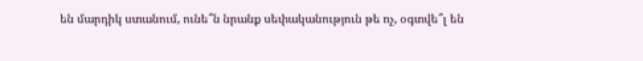են մարդիկ ստանում, ունե՞ն նրանք սեփականություն թե ոչ, օգտվե՞լ են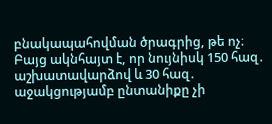բնակապահովման ծրագրից, թե ոչ։ Բայց ակնհայտ է, որ նույնիսկ 150 հազ․ աշխատավարձով և 30 հազ․ աջակցությամբ ընտանիքը չի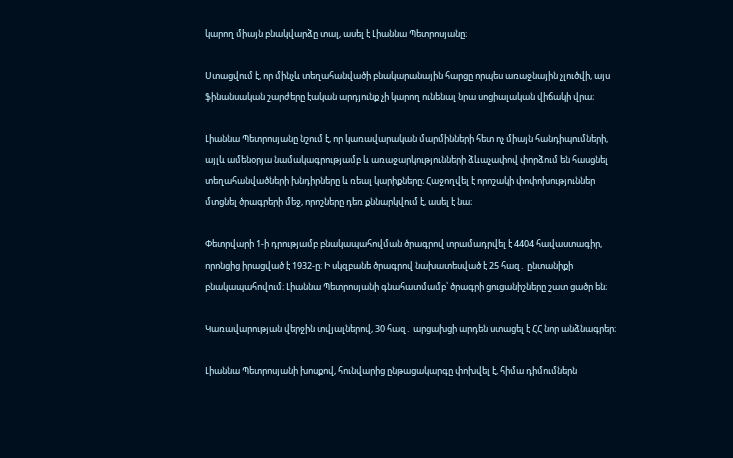կարող միայն բնակվարձը տալ, ասել է Լիաննա Պետրոսյանը։

Ստացվում է, որ մինչև տեղահանվածի բնակարանային հարցը որպես առաջնային չլուծվի, այս ֆինանսական շարժերը էական արդյունք չի կարող ունենալ նրա սոցիալական վիճակի վրա։

Լիաննա Պետրոսյանը նշում է, որ կառավարական մարմինների հետ ոչ միայն հանդիպումների, այլև ամենօրյա նամակագրությամբ և առաջարկությունների ձևաչափով փորձում են հասցնել տեղահանվածների խնդիրները և ռեալ կարիքները։ Հաջողվել է որոշակի փոփոխություններ մտցնել ծրագրերի մեջ, որոշները դեռ քննարկվում է, ասել է նա։

Փետրվարի 1-ի դրությամբ բնակապահովման ծրագրով տրամադրվել է 4404 հավաստագիր, որոնցից իրացված է 1932-ը։ Ի սկզբանե ծրագրով նախատեսված է 25 հազ․ ընտանիքի բնակապահովում։ Լիաննա Պետրոսյանի գնահատմամբ՝ ծրագրի ցուցանիշները շատ ցածր են։

Կառավարության վերջին տվյալներով, 30 հազ․ արցախցի արդեն ստացել է ՀՀ նոր անձնագրեր։

Լիաննա Պետրոսյանի խոսքով, հունվարից ընթացակարգը փոխվել է, հիմա դիմումներն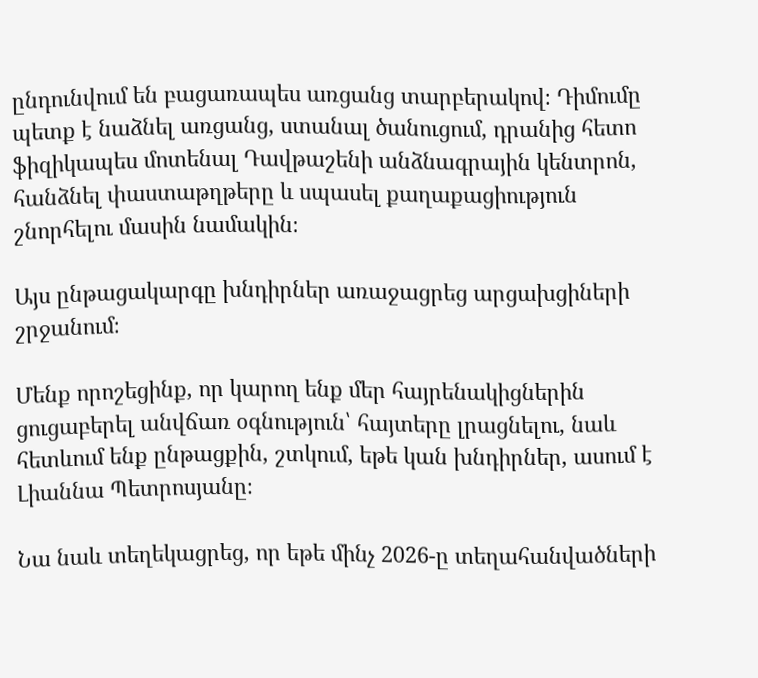ընդունվում են բացառապես առցանց տարբերակով։ Դիմումը պետք է նաձնել առցանց, ստանալ ծանուցում, դրանից հետո ֆիզիկապես մոտենալ Դավթաշենի անձնագրային կենտրոն, հանձնել փաստաթղթերը և սպասել քաղաքացիություն շնորհելու մասին նամակին։

Այս ընթացակարգը խնդիրներ առաջացրեց արցախցիների շրջանում։

Մենք որոշեցինք, որ կարող ենք մեր հայրենակիցներին ցուցաբերել անվճառ օգնություն՝ հայտերը լրացնելու, նաև հետևում ենք ընթացքին, շտկում, եթե կան խնդիրներ, ասում է Լիաննա Պետրոսյանը։

Նա նաև տեղեկացրեց, որ եթե մինչ 2026-ը տեղահանվածների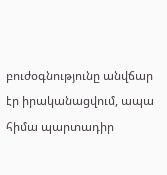բուժօգնությունը անվճար էր իրականացվում, ապա հիմա պարտադիր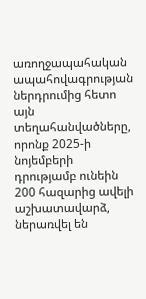առողջապահական ապահովագրության ներդրումից հետո այն տեղահանվածները, որոնք 2025-ի նոյեմբերի դրությամբ ունեին 200 հազարից ավելի աշխատավարձ, ներառվել են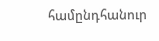համընդհանուր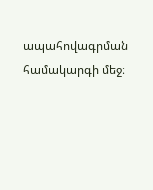ապահովագրման համակարգի մեջ։